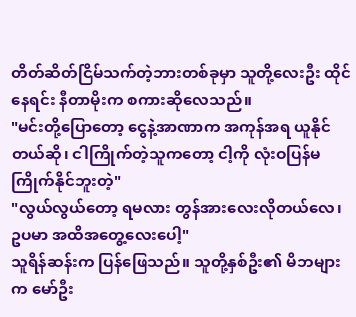တိတ်ဆိတ်ငြိမ်သက်တဲ့ဘားတစ်ခုမှာ သူတို့လေးဦး ထိုင်နေရင်း နီတာမိုးက စကားဆိုလေသည်။
"မင်းတို့ပြောတော့ ငွေနဲ့အာဏာက အကုန်အရ ယူနိုင်တယ်ဆို၊ ငါကြိုက်တဲ့သူကတော့ ငါ့ကို လုံးဝပြန်မကြိုက်နိုင်ဘူးတဲ့"
"လွယ်လွယ်တော့ ရမလား တွန်အားလေးလိုတယ်လေ၊ ဥပမာ အထိအတွေ့လေးပေါ့"
သူရိန်ဆန်းက ပြန်ဖြေသည်။ သူတို့နှစ်ဦး၏ မိဘများက မော်ဦး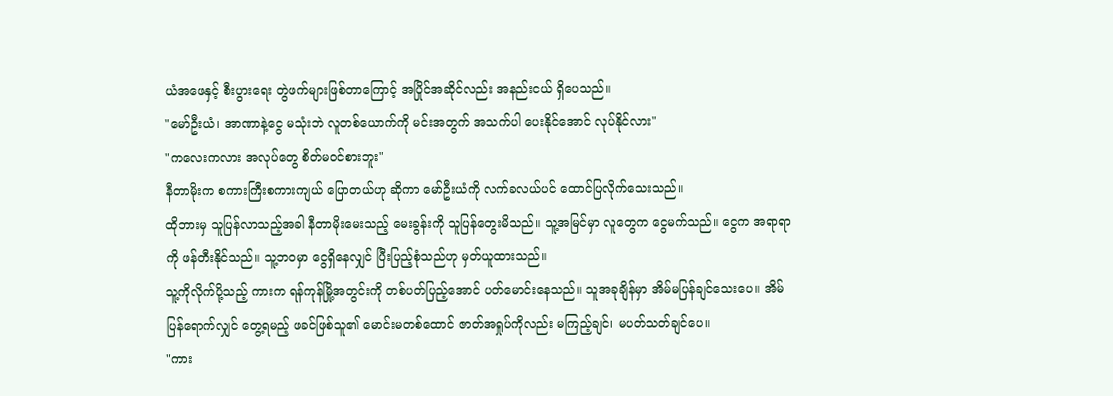ယံအဖေနှင့် စီးပွားရေး တွဲဖက်များဖြစ်တာကြောင့် အပြိုင်အဆိုင်လည်း အနည်းငယ် ရှိပေသည်။
"မော်ဦးယံ၊ အာဏာနဲ့ငွေ မသုံးဘဲ လူတစ်ယောက်ကို မင်းအတွက် အသက်ပါ ပေးနိုင်အောင် လုပ်နိုင်လား"
"ကလေးကလား အလုပ်တွေ စိတ်မဝင်စားဘူး"
နီတာမိုးက စကားကြီးစကားကျယ် ပြောတယ်ဟု ဆိုကာ မော်ဦးယံကို လက်ခလယ်ပင် ထောင်ပြလိုက်သေးသည်။
ထိုဘားမှ သူပြန်လာသည့်အခါ နီတာမိုးမေးသည့် မေးခွန်းကို သူပြန်တွေးမိသည်။ သူ့အမြင်မှာ လူတွေက ငွေမက်သည်။ ငွေက အရာရာကို ဖန်တီးနိုင်သည်။ သူ့ဘဝမှာ ငွေရှိနေလျှင် ပြီးပြည့်စုံသည်ဟု မှတ်ယူထားသည်။
သူ့ကိုလိုက်ပို့သည့် ကားက ရန်ကုန်မြို့အတွင်းကို တစ်ပတ်ပြည့်အောင် ပတ်မောင်းနေသည်။ သူအခုချိန်မှာ အိမ်မပြန်ချင်သေးပေ။ အိမ်ပြန်ရောက်လျှင် တွေ့ရမည့် ဖခင်ဖြစ်သူ၏ မောင်းမတစ်ထောင် ဇာတ်အရှုပ်ကိုလည်း မကြည့်ချင်၊ မပတ်သတ်ချင်ပေ။
"ကား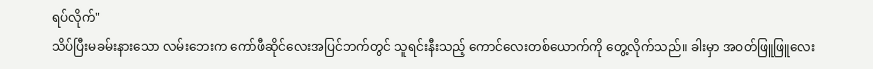ရပ်လိုက်"
သိပ်ပြီးမခမ်းနားသော လမ်းဘေးက ကော်ဖီဆိုင်လေးအပြင်ဘက်တွင် သူရင်းနီးသည့် ကောင်လေးတစ်ယောက်ကို တွေ့လိုက်သည်။ ခါးမှာ အဝတ်ဖြူဖြူလေး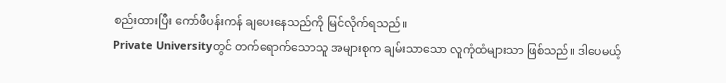စည်းထားပြီး ကော်ဖီပန်းကန် ချပေးနေသည်ကို မြင်လိုက်ရသည်။
Private Universityတွင် တက်ရောက်သောသူ အများစုက ချမ်းသာသော လူကုံထံများသာ ဖြစ်သည်။ ဒါပေမယ့်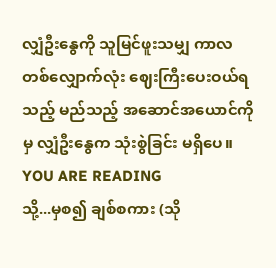လျှံဦးနွေကို သူမြင်ဖူးသမျှ ကာလတစ်လျှောက်လုံး ဈေးကြီးပေးဝယ်ရသည့် မည်သည့် အဆောင်အယောင်ကိုမှ လျှံဦးနွေက သုံးစွဲခြင်း မရှိပေ။
YOU ARE READING
သို့...မှစ၍ ချစ်စကား (သို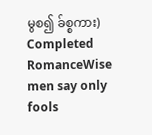မွစ၍ ခ်စ္စကား) Completed
RomanceWise men say only fools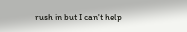rush in but I can't help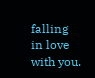falling in love with you.